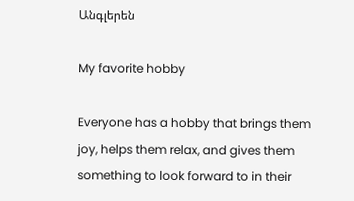Անգլերեն

My favorite hobby

Everyone has a hobby that brings them joy, helps them relax, and gives them something to look forward to in their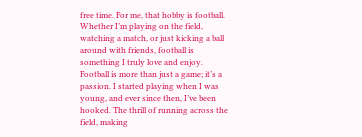free time. For me, that hobby is football. Whether I’m playing on the field, watching a match, or just kicking a ball around with friends, football is something I truly love and enjoy. Football is more than just a game; it’s a passion. I started playing when I was young, and ever since then, I’ve been hooked. The thrill of running across the field, making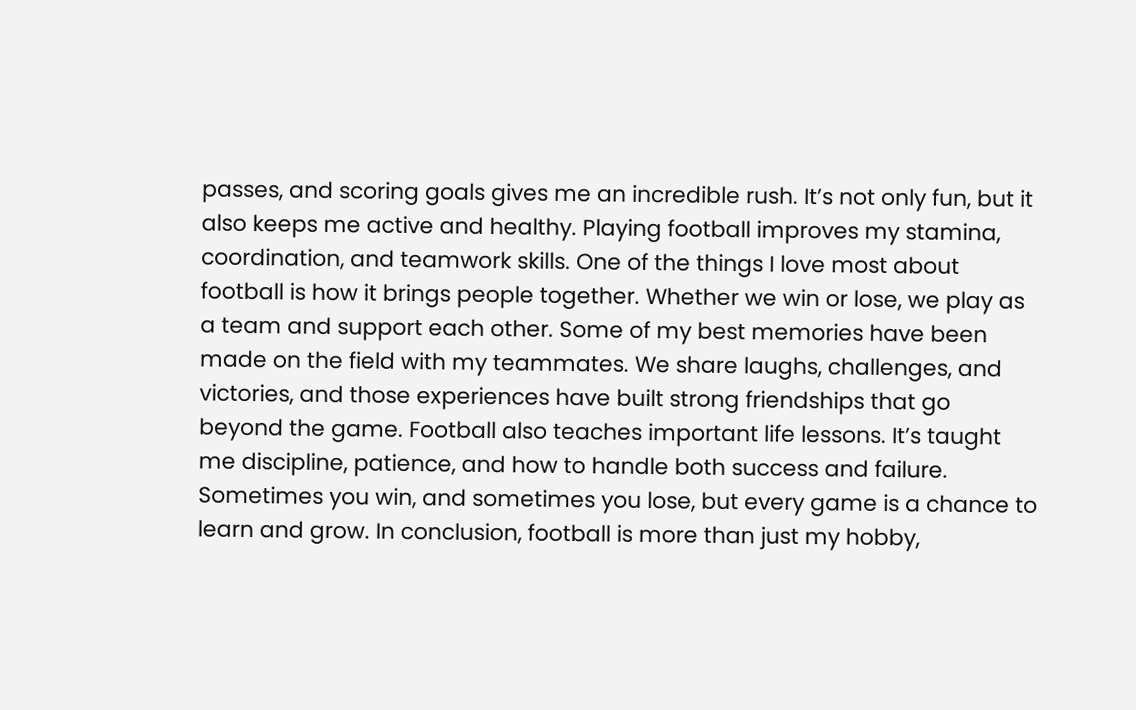passes, and scoring goals gives me an incredible rush. It’s not only fun, but it also keeps me active and healthy. Playing football improves my stamina, coordination, and teamwork skills. One of the things I love most about football is how it brings people together. Whether we win or lose, we play as a team and support each other. Some of my best memories have been made on the field with my teammates. We share laughs, challenges, and victories, and those experiences have built strong friendships that go beyond the game. Football also teaches important life lessons. It’s taught me discipline, patience, and how to handle both success and failure. Sometimes you win, and sometimes you lose, but every game is a chance to learn and grow. In conclusion, football is more than just my hobby,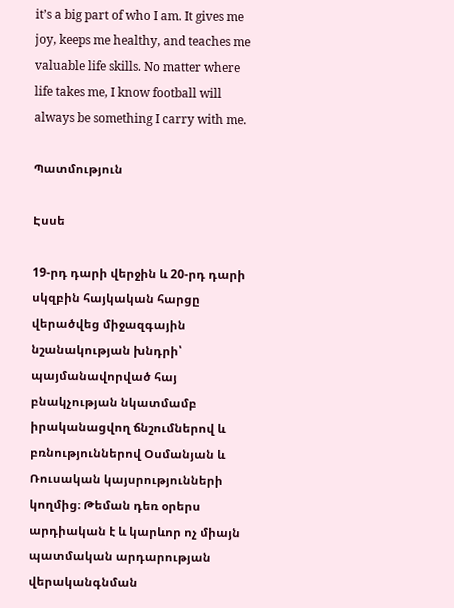it’s a big part of who I am. It gives me joy, keeps me healthy, and teaches me valuable life skills. No matter where life takes me, I know football will always be something I carry with me.

Պատմություն

Էսսե

19-րդ դարի վերջին և 20-րդ դարի սկզբին հայկական հարցը վերածվեց միջազգային նշանակության խնդրի՝ պայմանավորված հայ բնակչության նկատմամբ իրականացվող ճնշումներով և բռնություններով Օսմանյան և Ռուսական կայսրությունների կողմից։ Թեման դեռ օրերս արդիական է և կարևոր ոչ միայն պատմական արդարության վերականգնման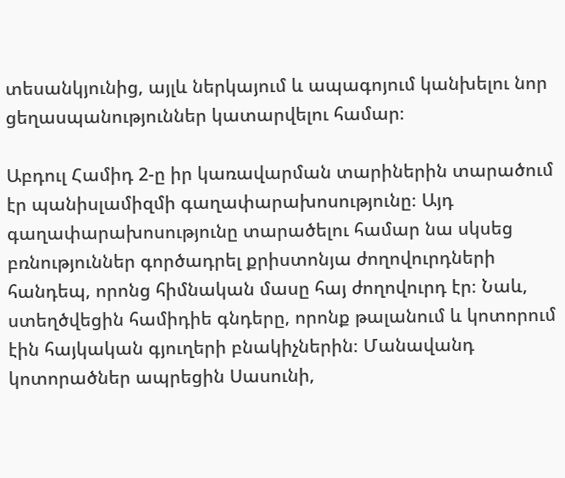տեսանկյունից, այլև ներկայում և ապագոյում կանխելու նոր ցեղասպանություններ կատարվելու համար։

Աբդուլ Համիդ 2-ը իր կառավարման տարիներին տարածում էր պանիսլամիզմի գաղափարախոսությունը։ Այդ գաղափարախոսությունը տարածելու համար նա սկսեց բռնություններ գործադրել քրիստոնյա ժողովուրդների հանդեպ, որոնց հիմնական մասը հայ ժողովուրդ էր։ Նաև, ստեղծվեցին համիդիե գնդերը, որոնք թալանում և կոտորում էին հայկական գյուղերի բնակիչներին։ Մանավանդ կոտորածներ ապրեցին Սասունի,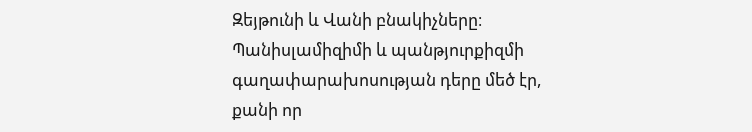Զեյթունի և Վանի բնակիչները։ Պանիսլամիզիմի և պանթյուրքիզմի գաղափարախոսության դերը մեծ էր, քանի որ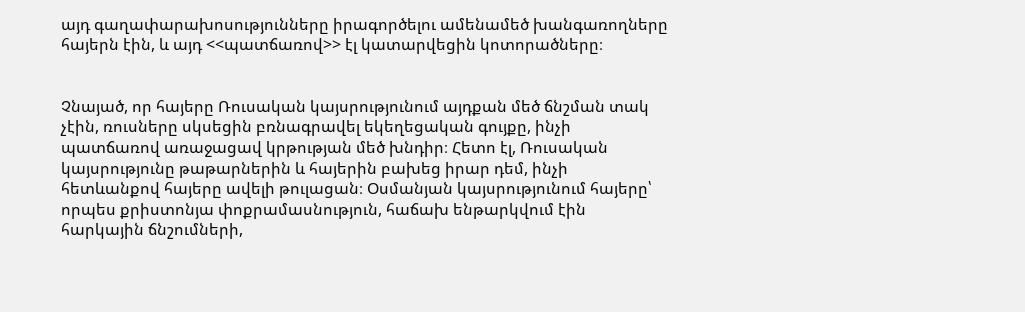այդ գաղափարախոսությունները իրագործելու ամենամեծ խանգառողները հայերն էին, և այդ <<պատճառով>> էլ կատարվեցին կոտորածները։


Չնայած, որ հայերը Ռուսական կայսրությունում այդքան մեծ ճնշման տակ չէին, ռուսները սկսեցին բռնագրավել եկեղեցական գույքը, ինչի պատճառով առաջացավ կրթության մեծ խնդիր։ Հետո էլ, Ռուսական կայսրությունը թաթարներին և հայերին բախեց իրար դեմ, ինչի հետևանքով հայերը ավելի թուլացան։ Օսմանյան կայսրությունում հայերը՝ որպես քրիստոնյա փոքրամասնություն, հաճախ ենթարկվում էին հարկային ճնշումների,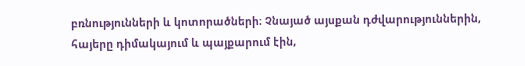բռնությունների և կոտորածների։ Չնայած այսքան դժվարություններին, հայերը դիմակայում և պայքարում էին,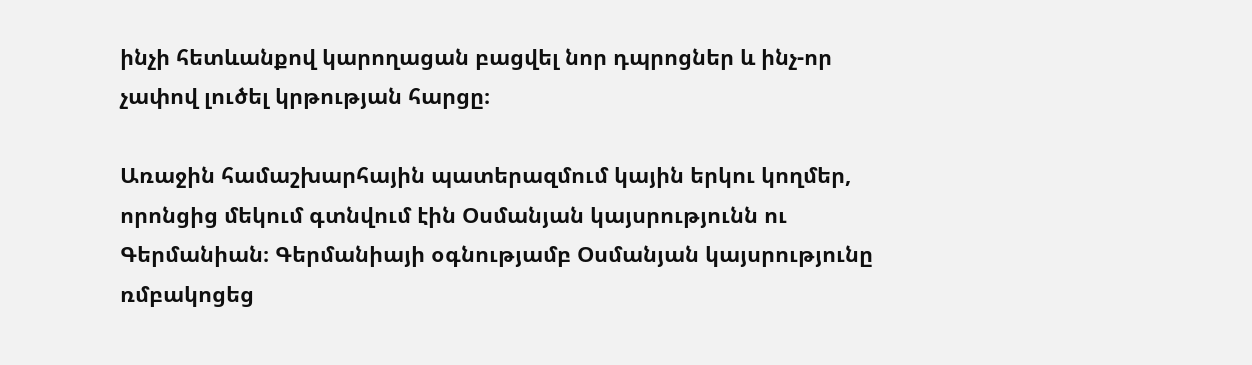ինչի հետևանքով կարողացան բացվել նոր դպրոցներ և ինչ-որ չափով լուծել կրթության հարցը։

Առաջին համաշխարհային պատերազմում կային երկու կողմեր, որոնցից մեկում գտնվում էին Օսմանյան կայսրությունն ու Գերմանիան։ Գերմանիայի օգնությամբ Օսմանյան կայսրությունը ռմբակոցեց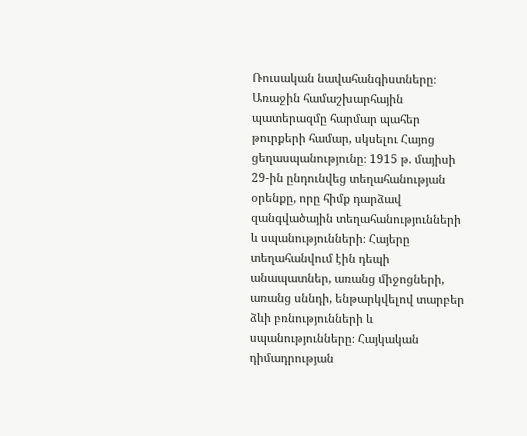Ռուսական նավահանգիստները։ Առաջին համաշխարհային պատերազմը հարմար պահեր թուրքերի համար, սկսելու Հայոց ցեղասպանությունը։ 1915 թ. մայիսի 29-ին ընդունվեց տեղահանության օրենքը, որը հիմք դարձավ զանգվածային տեղահանությունների և սպանությունների։ Հայերը տեղահանվում էին դեպի անապատներ, առանց միջոցների, առանց սննդի, ենթարկվելով տարբեր ձևի բռնությունների և սպանությունները։ Հայկական դիմադրության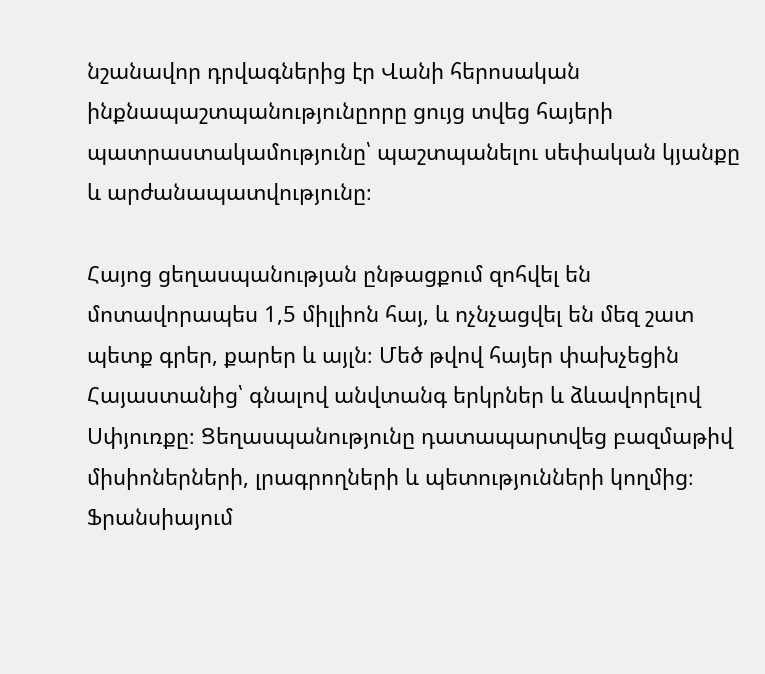նշանավոր դրվագներից էր Վանի հերոսական ինքնապաշտպանությունըորը ցույց տվեց հայերի պատրաստակամությունը՝ պաշտպանելու սեփական կյանքը և արժանապատվությունը։

Հայոց ցեղասպանության ընթացքում զոհվել են մոտավորապես 1,5 միլլիոն հայ, և ոչնչացվել են մեզ շատ պետք գրեր, քարեր և այլն։ Մեծ թվով հայեր փախչեցին Հայաստանից՝ գնալով անվտանգ երկրներ և ձևավորելով Սփյուռքը։ Ցեղասպանությունը դատապարտվեց բազմաթիվ միսիոներների, լրագրողների և պետությունների կողմից։ Ֆրանսիայում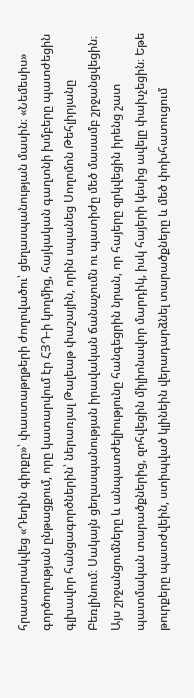հրատարակվեց «Դեղին գիրքը»՝ փաստաթղթերի ժողովածու՝ ցեղասպանության մասին։ «Նեմեսիս» գործողության ընթացքում, որը կատարվում էր ՀՅԴ-ի կողմից, հայկական գաղտնի խմբերը պատժեցին գլխավոր հանցագործներին՝ ներառյալ Թալեաթ փաշային, որին սպանեց Սողոմոն Թեհլիրյանը Բեռլինում։ Սակայն ցեղասպանության իրավական ճանաչումն ու պատիժը մեծ մասամբ շրջանցվեցին։ Այս շրջանցումները և անպատժելիությունը հանգեցրին նրան, որ հայերը զրկվեցին իրենց շատ պատմական տարածքներից, զոհվեցին միլիոնավոր մարդիկ, իսկ հայերի կեսից ավելը փախչեցին։ Եթե թուրքերը պատժվեին, ստիպված կլինեին վերադարձնել տարածքները և մեծ փոխհատուցում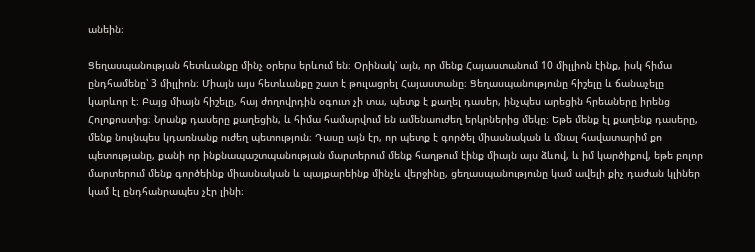անեին։

Ցեղասպանության հետևանքը մինչ օրերս երևում են։ Օրինակ՝ այն, որ մենք Հայաստանում 10 միլլիոն էինք, իսկ հիմա ընդհամենը՝ 3 միլլիոն։ Միայն այս հետևանքը շատ է թուլացրել Հայաստանը։ Ցեղասպանությունը հիշելը և ճանաչելը կարևոր է։ Բայց միայն հիշելը, հայ ժողովրդին օգուտ չի տա, պետք է քաղել դասեր, ինչպես արեցին հրեաները իրենց Հոլոքոստից։ Նրանք դասերը քաղեցին, և հիմա համարվում են ամենաուժեղ երկրներից մեկը։ Եթե մենք էլ քաղենք դասերը, մենք նույնպես կդառնանք ուժեղ պետություն։ Դասը այն էր, որ պետք է գործել միասնական և մնալ հավատարիմ քո պետությանը, քանի որ ինքնապաշտպանության մարտերում մենք հաղթում էինք միայն այս ձևով, և իմ կարծիքով, եթե բոլոր մարտերում մենք գործեինք միասնական և պայքարեինք մինչև վերջինը, ցեղասպանությունը կամ ավելի քիչ դաժան կլիներ կամ էլ ընդհանրապես չէր լինի։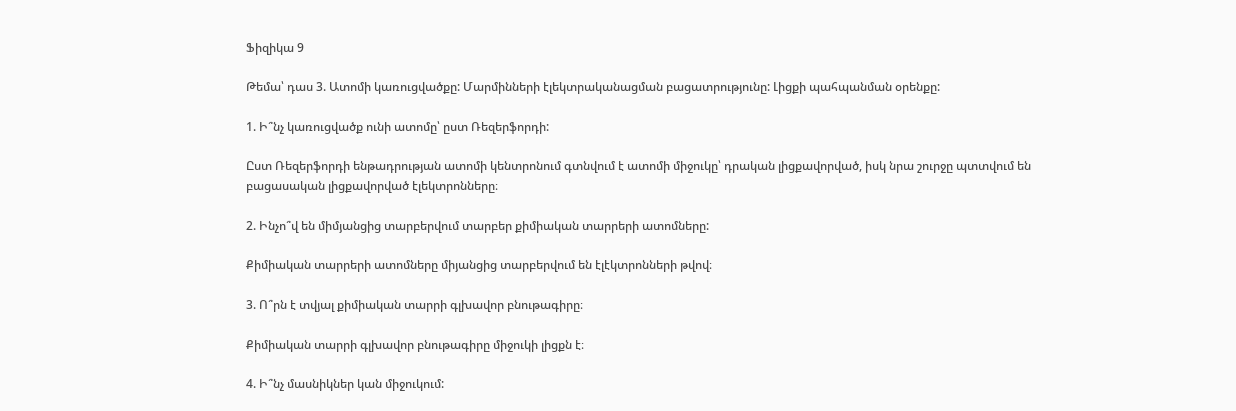Ֆիզիկա 9

Թեմա՝ դաս 3. Ատոմի կառուցվածքը: Մարմինների էլեկտրականացման բացատրությունը: Լիցքի պահպանման օրենքը:

1. Ի՞նչ կառուցվածք ունի ատոմը՝ ըստ Ռեզերֆորդի:

Ըստ Ռեզերֆորդի ենթադրության ատոմի կենտրոնում գտնվում է ատոմի միջուկը՝ դրական լիցքավորված, իսկ նրա շուրջը պտտվում են բացասական լիցքավորված էլեկտրոնները։

2. Ինչո՞վ են միմյանցից տարբերվում տարբեր քիմիական տարրերի ատոմները:

Քիմիական տարրերի ատոմները միյանցից տարբերվում են էլէկտրոնների թվով։

3. Ո՞րն է տվյալ քիմիական տարրի գլխավոր բնութագիրը։

Քիմիական տարրի գլխավոր բնութագիրը միջուկի լիցքն է։

4. Ի՞նչ մասնիկներ կան միջուկում: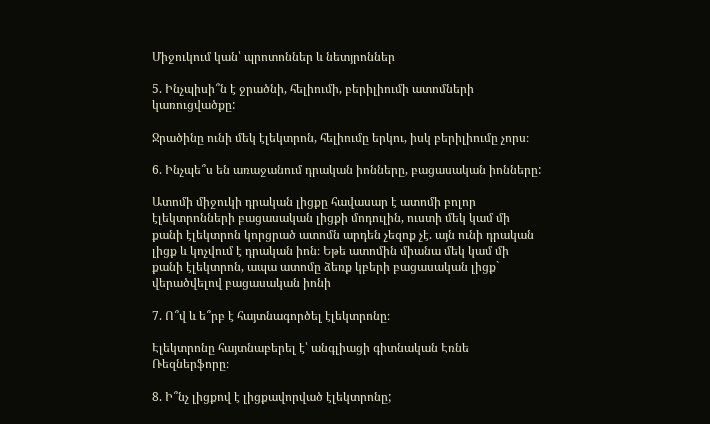Միջուկում կան՝ պրոտոններ և նետյրոններ

5. Ինչպիսի՞ն է ջրածնի, հելիումի, բերիլիումի ատոմների կառուցվածքը:

Ջրածինը ունի մեկ էլեկտրոն, հելիումը երկու, իսկ բերիլիումը չորս։

6. Ինչպե՞ս են առաջանում դրական իոնները, բացասական իոնները:

Ատոմի միջուկի դրական լիցքը հավասար է ատոմի բոլոր էլեկտրոնների բացասական լիցքի մոդուլին, ուստի մեկ կամ մի քանի էլեկտրոն կորցրած ատոմն արդեն չեզոք չէ. այն ունի դրական լիցք և կոչվում է դրական իոն։ Եթե ատոմին միանա մեկ կամ մի քանի էլեկտրոն, ապա ատոմը ձեռք կբերի բացասական լիցք` վերածվելով բացասական իոնի

7. Ո՞վ և ե՞րբ է հայտնագործել էլեկտրոնը։

Էլեկտրոնը հայտնաբերել է՝ անգլիացի գիտնական Էռնե Ռեզներֆորը։

8. Ի՞նչ լիցքով է լիցքավորված էլեկտրոնը;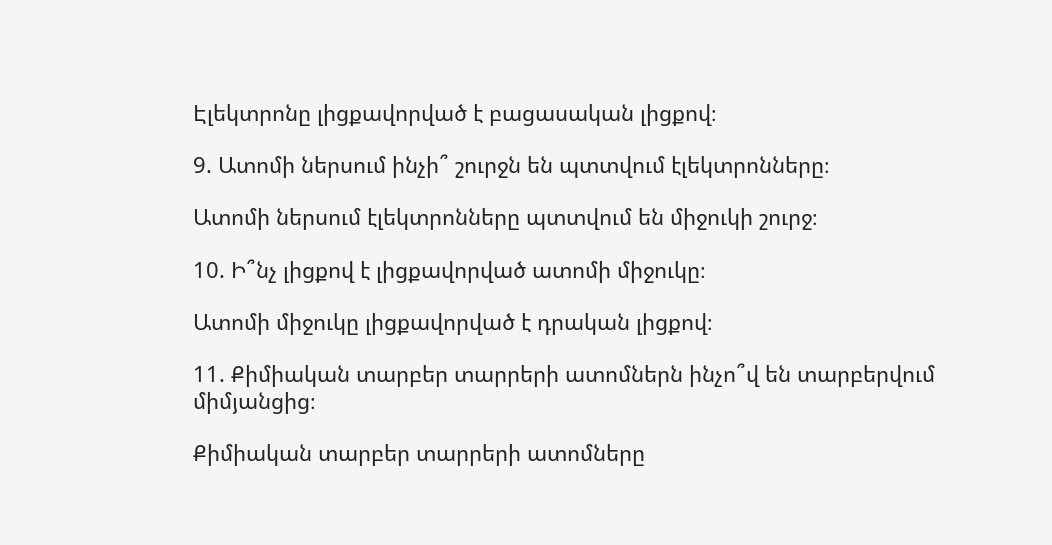Էլեկտրոնը լիցքավորված է բացասական լիցքով։

9. Ատոմի ներսում ինչի՞ շուրջն են պտտվում էլեկտրոնները։

Ատոմի ներսում էլեկտրոնները պտտվում են միջուկի շուրջ։

10. Ի՞նչ լիցքով է լիցքավորված ատոմի միջուկը։

Ատոմի միջուկը լիցքավորված է դրական լիցքով։

11. Քիմիական տարբեր տարրերի ատոմներն ինչո՞վ են տարբերվում միմյանցից։

Քիմիական տարբեր տարրերի ատոմները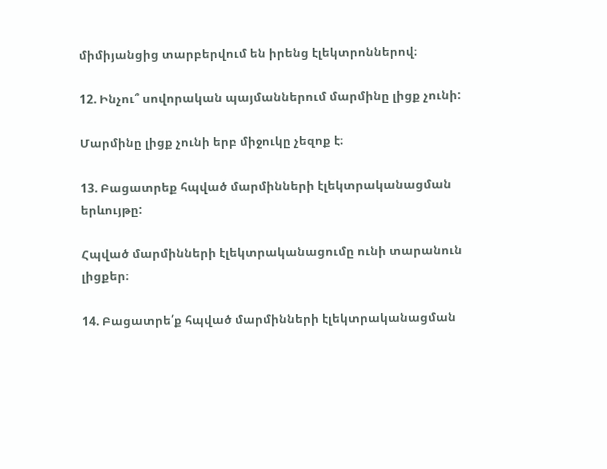միմիյանցից տարբերվում են իրենց էլեկտրոններով։

12. Ինչու՞ սովորական պայմաններում մարմինը լիցք չունի:

Մարմինը լիցք չունի երբ միջուկը չեզոք է։

13. Բացատրեք հպված մարմինների էլեկտրականացման երևույթը:

Հպված մարմինների էլեկտրականացումը ունի տարանուն լիցքեր։

14. Բացատրե՛ք հպված մարմինների էլեկտրականացման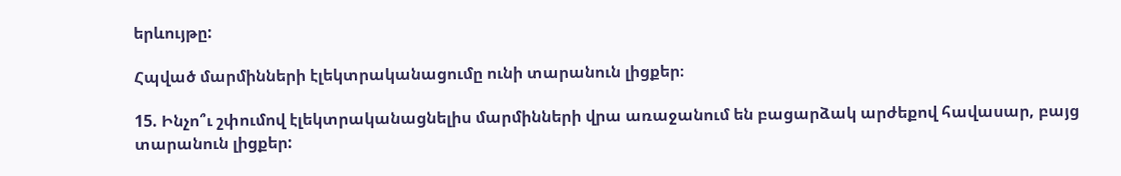երևույթը:

Հպված մարմինների էլեկտրականացումը ունի տարանուն լիցքեր։

15. Ինչո՞ւ շփումով էլեկտրականացնելիս մարմինների վրա առաջանում են բացարձակ արժեքով հավասար, բայց տարանուն լիցքեր: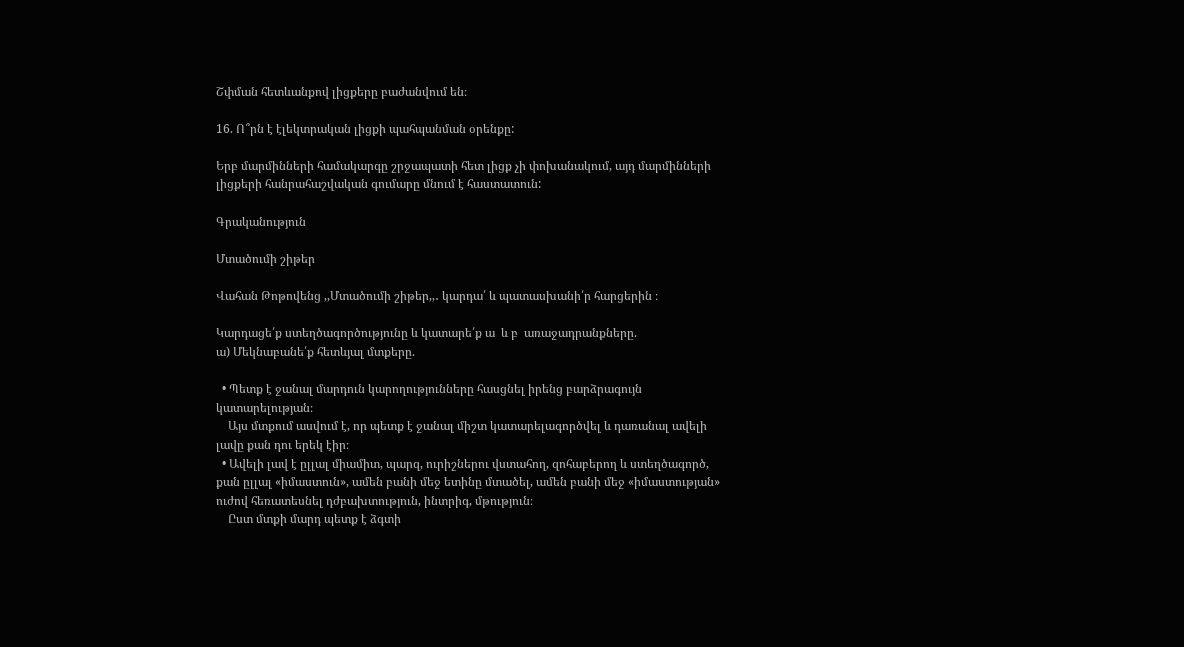Շփման հետևանքով լիցքերը բաժանվում են։

16. Ո՞րն է էլեկտրական լիցքի պահպանման օրենքը:

Երբ մարմինների համակարգը շրջապատի հետ լիցք չի փոխանակում, այդ մարմինների լիցքերի հանրահաշվական գումարը մնում է հաստատուն:

Գրականություն

Մտածումի շիթեր

Վահան Թոթովենց ,,Մտածումի շիթեր,,․ կարդա՛ և պատասխանի՛ր հարցերին ։

Կարդացե՛ք ստեղծագործությունը և կատարե՛ք ա  և բ  առաջադրանքները.
ա) Մեկնաբանե՛ք հետևյալ մտքերը.

  • Պետք է ջանալ մարդուն կարողությունները հասցնել իրենց բարձրագույն կատարելության։
    Այս մտքում ասվում է, որ պետք է ջանալ միշտ կատարելագործվել և դառանալ ավելի լավը քան դու երեկ էիր։
  • Ավելի լավ է ըլլալ միամիտ, պարզ, ուրիշներու վստահող, զոհաբերող և ստեղծագործ, քան ըլլալ «իմաստուն», ամեն բանի մեջ ետինը մտածել, ամեն բանի մեջ «իմաստության» ուժով հեռատեսնել դժբախտություն, ինտրիգ, մթություն։
    Ըստ մտքի մարդ պետք է ձգտի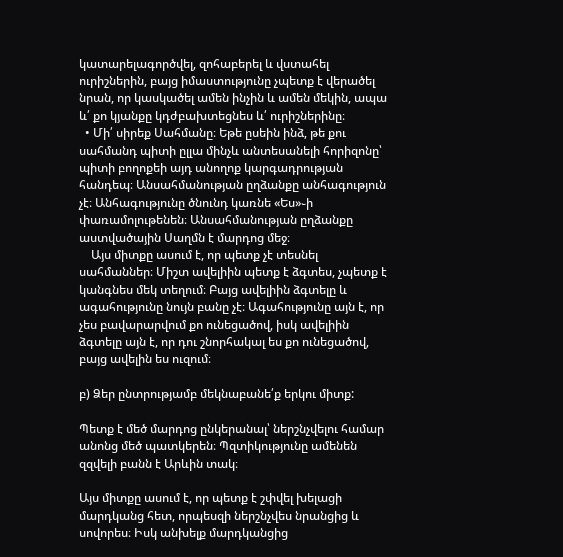կատարելագործվել, զոհաբերել և վստահել ուրիշներին, բայց իմաստությունը չպետք է վերածել նրան, որ կասկածել ամեն ինչին և ամեն մեկին, ապա և՛ քո կյանքը կդժբախտեցնես և՛ ուրիշներինը։
  • Մի՛ սիրեք Սահմանը։ Եթե ըսեին ինձ, թե քու սահմանդ պիտի ըլլա մինչև անտեսանելի հորիզոնը՝ պիտի բողոքեի այդ անողոք կարգադրության հանդեպ։ Անսահմանության ըղձանքը անհագություն չէ։ Անհագությունը ծնունդ կառնե «Ես»֊ի փառամոլութենեն։ Անսահմանության ըղձանքը աստվածային Սաղմն է մարդոց մեջ։
    Այս միտքը ասում է, որ պետք չէ տեսնել սահմաններ։ Միշտ ավելիին պետք է ձգտես, չպետք է կանգնես մեկ տեղում։ Բայց ավելիին ձգտելը և ագահությունը նույն բանը չէ։ Ագահությունը այն է, որ չես բավարարվում քո ունեցածով, իսկ ավելիին ձգտելը այն է, որ դու շնորհակալ ես քո ունեցածով, բայց ավելին ես ուզում։

բ) Ձեր ընտրությամբ մեկնաբանե՛ք երկու միտք:

Պետք է մեծ մարդոց ընկերանալ՝ ներշնչվելու համար անոնց մեծ պատկերեն։ Պզտիկությունը ամենեն զզվելի բանն է Արևին տակ։

Այս միտքը ասում է, որ պետք է շփվել խելացի մարդկանց հետ, որպեսզի ներշնչվես նրանցից և սովորես։ Իսկ անխելք մարդկանցից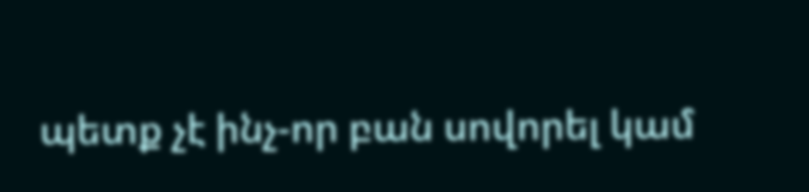պետք չէ ինչ-որ բան սովորել կամ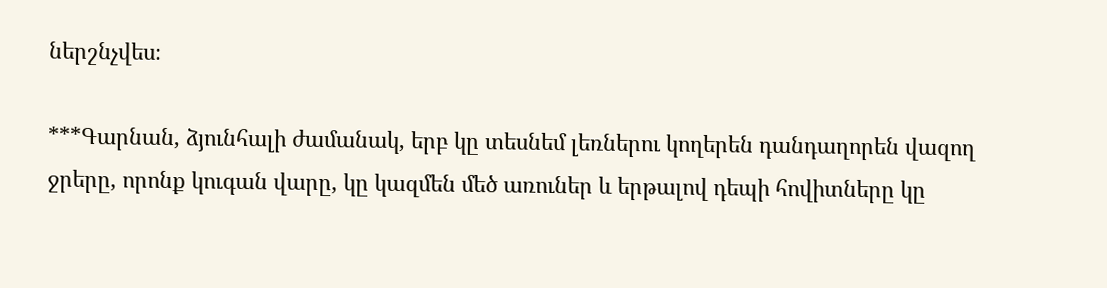ներշնչվես։

***Գարնան, ձյունհալի ժամանակ, երբ կը տեսնեմ լեռներու կողերեն դանդաղորեն վազող ջրերը, որոնք կուգան վարը, կը կազմեն մեծ առուներ և երթալով դեպի հովիտները կը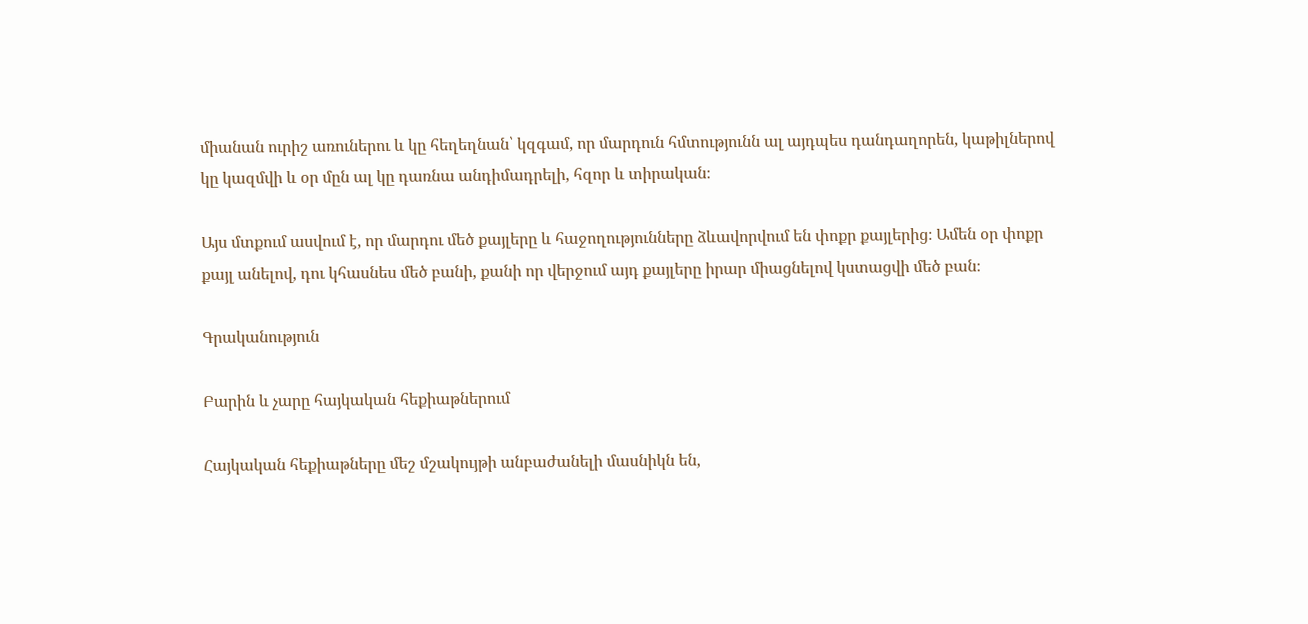միանան ուրիշ առուներու և կը հեղեղնան՝ կզգամ, որ մարդուն հմտությունն ալ այդպես դանդաղորեն, կաթիլներով կը կազմվի և օր մըն ալ կը դառնա անդիմադրելի, հզոր և տիրական։

Այս մտքում ասվում է, որ մարդու մեծ քայլերը և հաջողությունները ձևավորվում են փոքր քայլերից։ Ամեն օր փոքր քայլ անելով, դու կհասնես մեծ բանի, քանի որ վերջում այդ քայլերը իրար միացնելով կստացվի մեծ բան։

Գրականություն

Բարին և չարը հայկական հեքիաթներում

Հայկական հեքիաթները մեշ մշակույթի անբաժանելի մասնիկն են,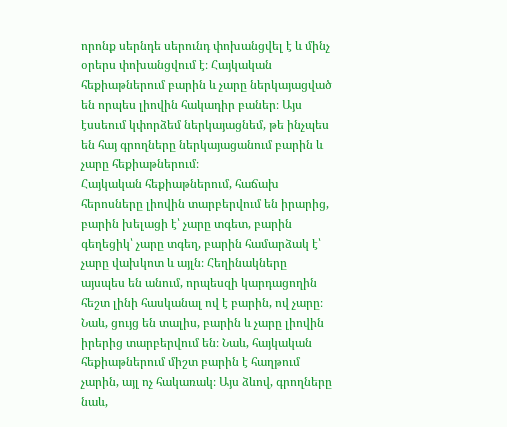որոնք սերնդե սերունդ փոխանցվել է և մինչ օրերս փոխանցվում է։ Հայկական հեքիաթներում բարին և չարը ներկայացված են որպես լիովին հակադիր բաներ։ Այս էսսեում կփորձեմ ներկայացնեմ, թե ինչպես են հայ գրողները ներկայացանում բարին և չարը հեքիաթներում։
Հայկական հեքիաթներում, հաճախ հերոսները լիովին տարբերվում են իրարից, բարին խելացի է՝ չարը տգետ, բարին գեղեցիկ՝ չարը տգեղ, բարին համարձակ է՝ չարը վախկոտ և այլն։ Հեղինակները այսպես են անում, որպեսզի կարդացողին հեշտ լինի հասկանալ ով է բարին, ով չարը։ Նաև, ցույց են տալիս, բարին և չարը լիովին իրերից տարբերվում են։ Նաև, հայկական հեքիաթներում միշտ բարին է հաղթում չարին, այլ ոչ հակառակ։ Այս ձևով, գրողները նաև,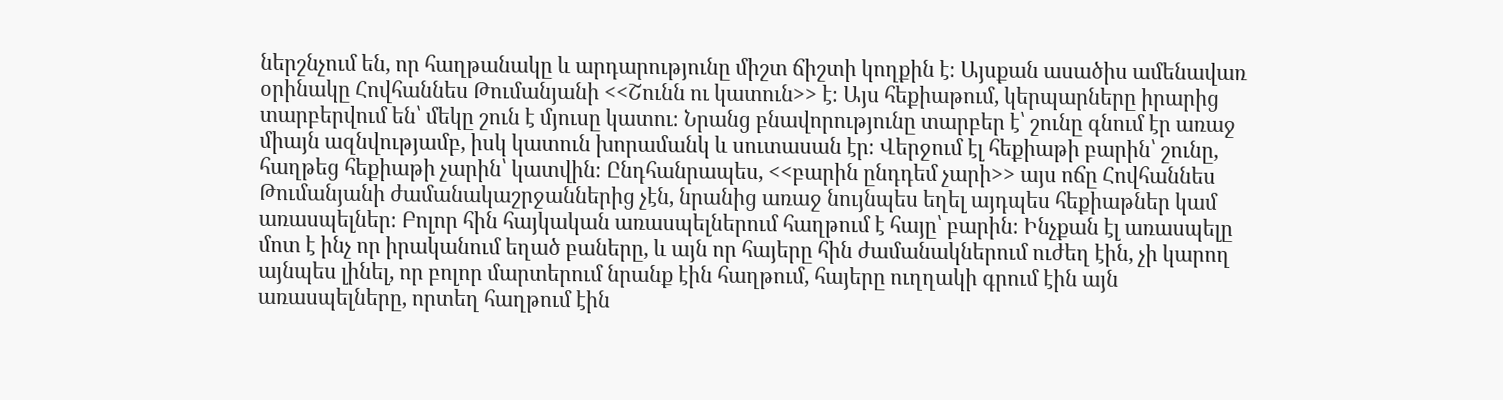ներշնչում են, որ հաղթանակը և արդարությունը միշտ ճիշտի կողքին է։ Այսքան ասածիս ամենավառ օրինակը Հովհաննես Թումանյանի <<Շունն ու կատուն>> է։ Այս հեքիաթում, կերպարները իրարից տարբերվում են՝ մեկը շուն է մյուսը կատու։ Նրանց բնավորությունը տարբեր է՝ շունը գնում էր առաջ միայն ազնվությամբ, իսկ կատուն խորամանկ և սուտասան էր։ Վերջում էլ հեքիաթի բարին՝ շունը, հաղթեց հեքիաթի չարին՝ կատվին։ Ընդհանրապես, <<բարին ընդդեմ չարի>> այս ոճը Հովհաննես Թումանյանի ժամանակաշրջաններից չէն, նրանից առաջ նույնպես եղել այդպես հեքիաթներ կամ առասպելներ։ Բոլոր հին հայկական առասպելներում հաղթում է հայը՝ բարին։ Ինչքան էլ առասպելը մոտ է ինչ որ իրականում եղած բաները, և այն որ հայերը հին ժամանակներում ուժեղ էին, չի կարող այնպես լինել, որ բոլոր մարտերում նրանք էին հաղթում, հայերը ուղղակի գրում էին այն առասպելները, որտեղ հաղթում էին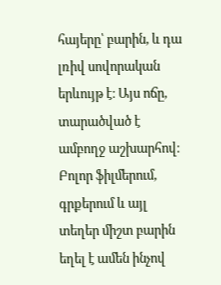հայերը՝ բարին, և դա լռիվ սովորական երևույթ է։ Այս ոճը, տարածված է ամբողջ աշխարհով։ Բոլոր ֆիլմերում, գրքերում և այլ տեղեր միշտ բարին եղել է ամեն ինչով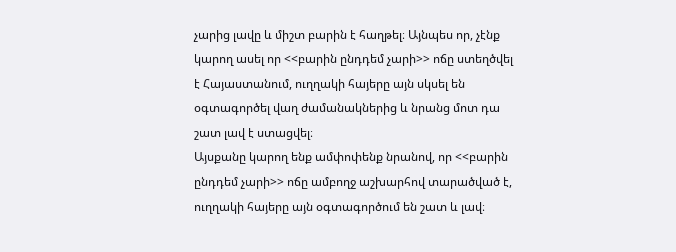չարից լավը և միշտ բարին է հաղթել։ Այնպես որ, չէնք կարող ասել որ <<բարին ընդդեմ չարի>> ոճը ստեղծվել է Հայաստանում, ուղղակի հայերը այն սկսել են օգտագործել վաղ ժամանակներից և նրանց մոտ դա շատ լավ է ստացվել։
Այսքանը կարող ենք ամփոփենք նրանով, որ <<բարին ընդդեմ չարի>> ոճը ամբողջ աշխարհով տարածված է, ուղղակի հայերը այն օգտագործում են շատ և լավ։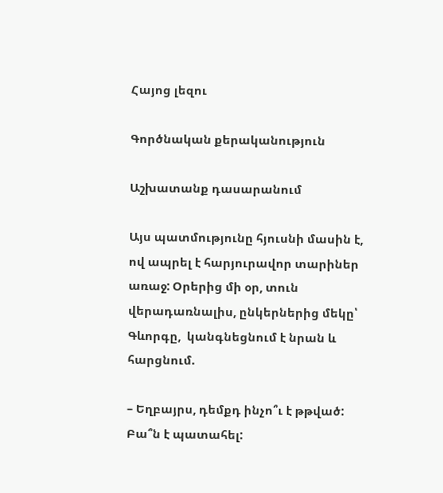Հայոց լեզու

Գործնական քերականություն

Աշխատանք դասարանում

Այս պատմությունը հյուսնի մասին է, ով ապրել է հարյուրավոր տարիներ առաջ: Օրերից մի օր, տուն վերադառնալիս, ընկերներից մեկը՝ Գևորգը,  կանգնեցնում է նրան և հարցնում.

– Եղբայրս, դեմքդ ինչո՞ւ է թթված: Բա՞ն է պատահել: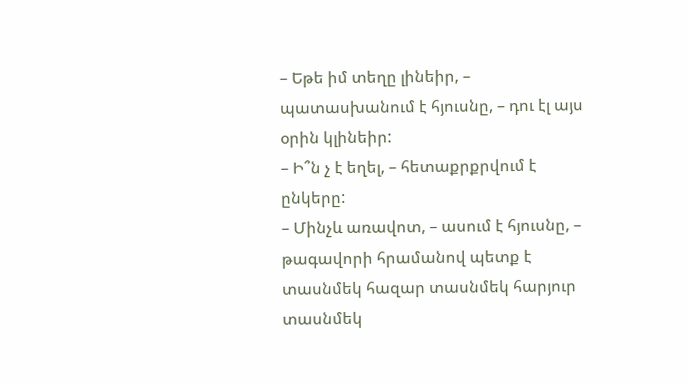– Եթե իմ տեղը լինեիր, – պատասխանում է հյուսնը, – դու էլ այս օրին կլինեիր:
– Ի՞ն չ է եղել, – հետաքրքրվում է ընկերը:
– Մինչև առավոտ, – ասում է հյուսնը, – թագավորի հրամանով պետք է տասնմեկ հազար տասնմեկ հարյուր տասնմեկ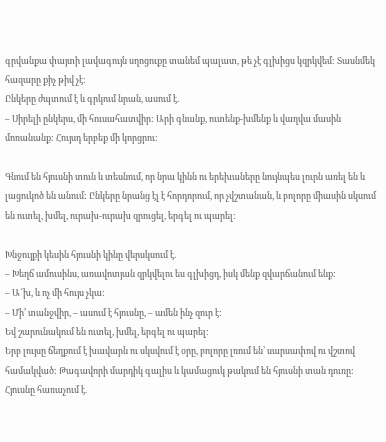գրվանքա փայտի լավագույն սղոցուքը տանեմ պալատ, թե չէ գլխիցս կզրկվեմ: Տասնմեկ հազարը քիչ թիվ չէ։
Ընկերը ժպտում է և գրկում նրան, ասում է.
– Սիրելի ընկերս, մի հուսահատվիր: Արի գնանք, ուտենք-խմենք և վաղվա մասին մոռանանք: Հույսդ երբեք մի կորցրու:

Գնում են հյուսնի տուն և տեսնում, որ նրա կինն ու երեխաները նույնպես լուրն առել են և լացուկոծ են անում: Ընկերը նրանց էլ է հորդորում, որ չվշտանան, և բոլորը միասին սկսում են ուտել, խմել, ուրախ-ուրախ զրուցել, երգել ու պարել:

Խնջույքի կեսին հյուսնի կինը վերսկսում է.
– Խեղճ ամուսինս, առավոտյան զրկվելու ես գլխիցդ, իսկ մենք զվարճանում ենք:
– Ա՜խ, և ոչ մի հույս չկա:
– Մի’ տանջվիր, – ասում է հյուսնը, – ամեն ինչ զուր է:
Եվ շարունակում են ուտել, խմել, երգել ու պարել:
Երբ լույսը ճեղքում է խավարն ու սկսվում է օրը, բոլորը լռում են՝ սարսափով ու վշտով համակված: Թագավորի մարդիկ գալիս և կամացուկ թակում են հյուսնի տան դուռը:
Հյուսնը հառաչում է.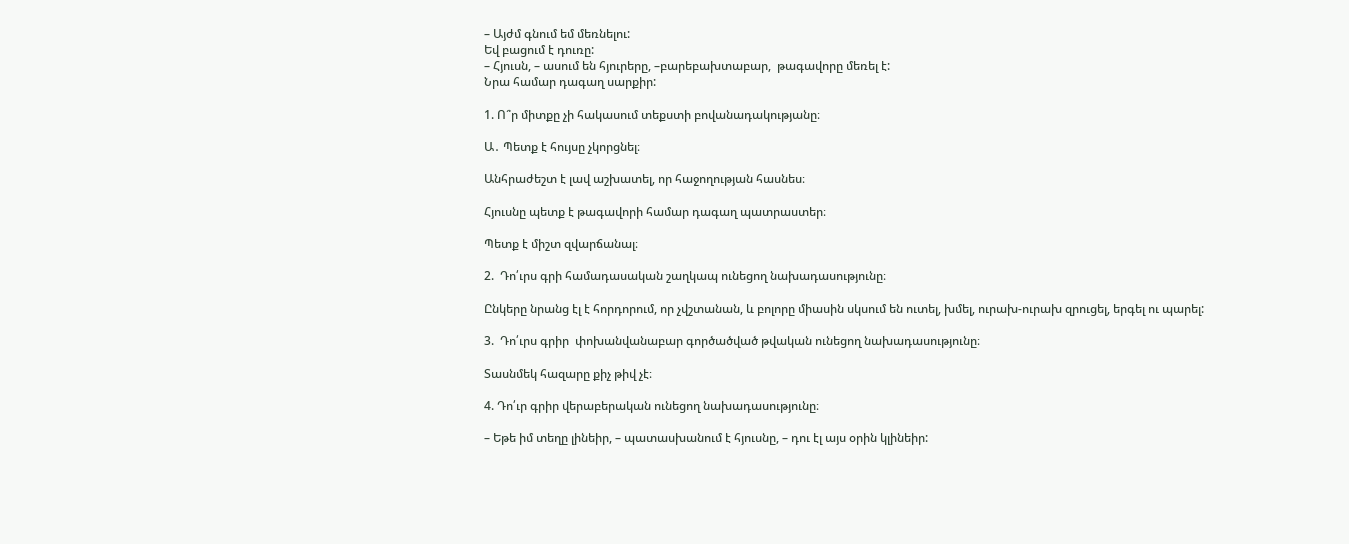– Այժմ գնում եմ մեռնելու:
Եվ բացում է դուռը:
– Հյուսն, – ասում են հյուրերը, –բարեբախտաբար,  թագավորը մեռել է:
Նրա համար դագաղ սարքիր:

1. Ո՞ր միտքը չի հակասում տեքստի բովանադակությանը։

Ա․ Պետք է հույսը չկորցնել։

Անհրաժեշտ է լավ աշխատել, որ հաջողության հասնես։

Հյուսնը պետք է թագավորի համար դագաղ պատրաստեր։

Պետք է միշտ զվարճանալ։

2.  Դո՛ւրս գրի համադասական շաղկապ ունեցող նախադասությունը։

Ընկերը նրանց էլ է հորդորում, որ չվշտանան, և բոլորը միասին սկսում են ուտել, խմել, ուրախ-ուրախ զրուցել, երգել ու պարել:

3.  Դո՛ւրս գրիր  փոխանվանաբար գործածված թվական ունեցող նախադասությունը։

Տասնմեկ հազարը քիչ թիվ չէ։

4. Դո՛ւր գրիր վերաբերական ունեցող նախադասությունը։

– Եթե իմ տեղը լինեիր, – պատասխանում է հյուսնը, – դու էլ այս օրին կլինեիր: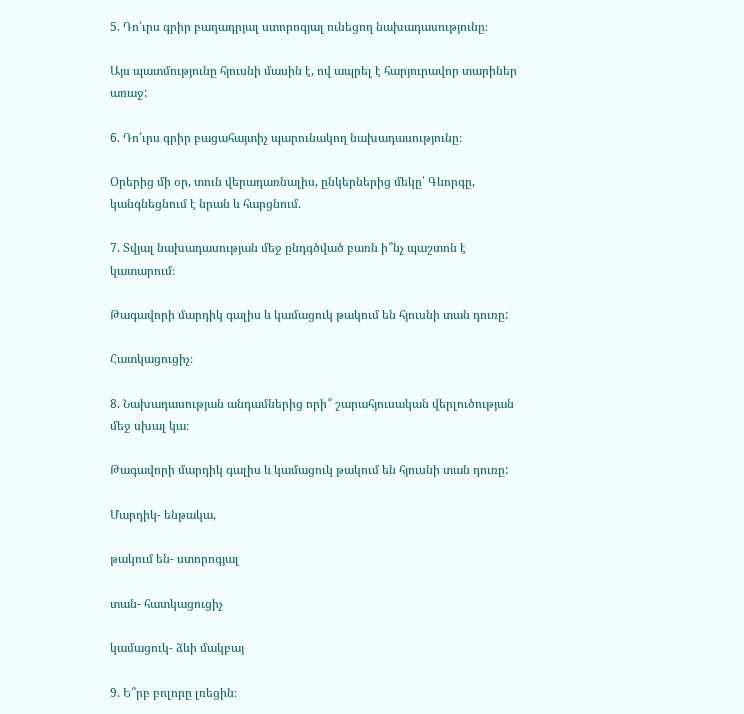5. Դո՛ւրս գրիր բաղադրյալ ստորոգյալ ունեցող նախադասությունը։

Այս պատմությունը հյուսնի մասին է, ով ապրել է հարյուրավոր տարիներ առաջ:

6. Դո՛ւրս գրիր բացահայտիչ պարունակող նախադասությունը։

Օրերից մի օր, տուն վերադառնալիս, ընկերներից մեկը՝ Գևորգը,  կանգնեցնում է նրան և հարցնում.

7. Տվյալ նախադասության մեջ ընդգծված բառն ի՞նչ պաշտոն է կատարում։

Թագավորի մարդիկ գալիս և կամացուկ թակում են հյուսնի տան դուռը:

Հատկացուցիչ։

8. Նախադասության անդամներից որի՞ շարահյուսական վերլուծության մեջ սխալ կա։

Թագավորի մարդիկ գալիս և կամացուկ թակում են հյուսնի տան դուռը:

Մարդիկ- ենթակա,

թակում են- ստորոգյալ

տան- հատկացուցիչ

կամացուկ- ձևի մակբայ

9. Ե՞րբ բոլորը լռեցին։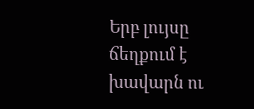Երբ լույսը ճեղքում է խավարն ու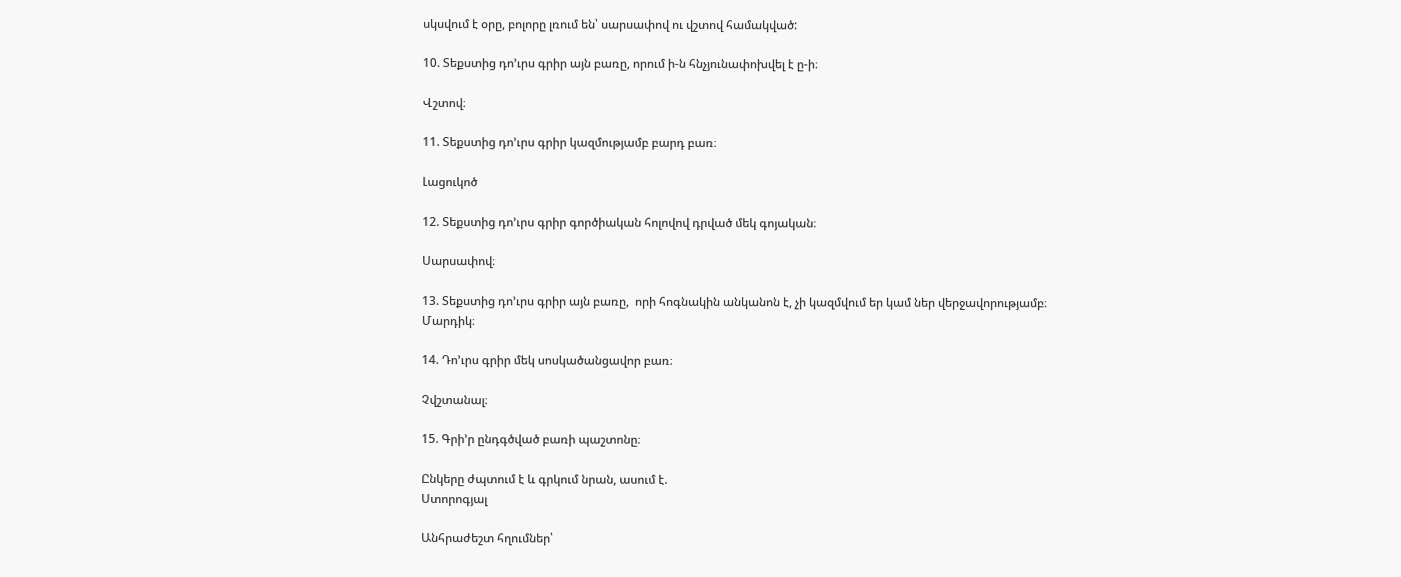սկսվում է օրը, բոլորը լռում են՝ սարսափով ու վշտով համակված:

10. Տեքստից դո’ւրս գրիր այն բառը, որում ի-ն հնչյունափոխվել է ը-ի։

Վշտով։

11. Տեքստից դո’ւրս գրիր կազմությամբ բարդ բառ։

Լացուկոծ

12. Տեքստից դո’ւրս գրիր գործիական հոլովով դրված մեկ գոյական։

Սարսափով։

13. Տեքստից դո’ւրս գրիր այն բառը,  որի հոգնակին անկանոն է, չի կազմվում եր կամ ներ վերջավորությամբ։
Մարդիկ։

14. Դո’ւրս գրիր մեկ սոսկածանցավոր բառ։

Չվշտանալ։

15. Գրի’ր ընդգծված բառի պաշտոնը։

Ընկերը ժպտում է և գրկում նրան, ասում է.
Ստորոգյալ

Անհրաժեշտ հղումներ՝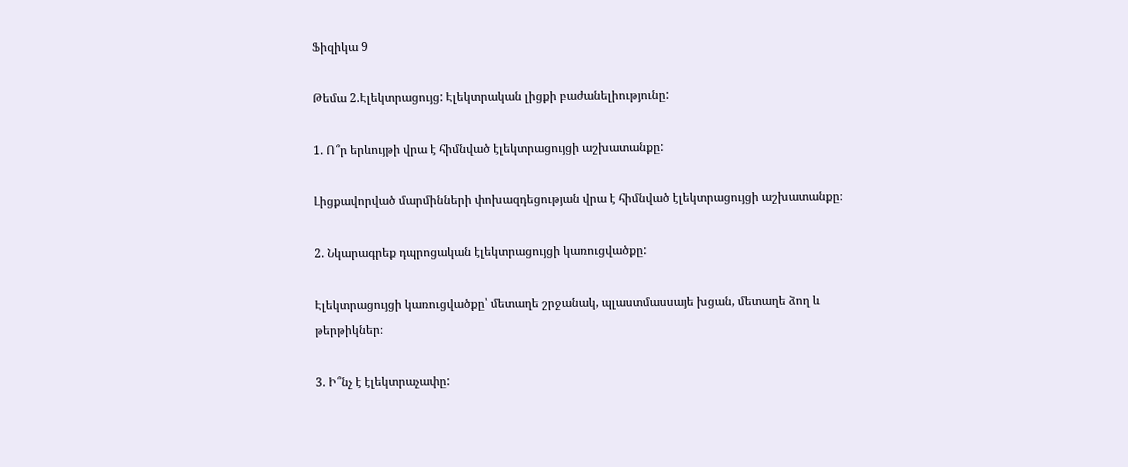Ֆիզիկա 9

Թեմա 2.Էլեկտրացույց: Էլեկտրական լիցքի բաժանելիությունը:

1. Ո՞ր երևույթի վրա է հիմնված էլեկտրացույցի աշխատանքը:

Լիցքավորված մարմինների փոխազդեցության վրա է հիմնված էլեկտրացույցի աշխատանքը։

2. Նկարագրեք դպրոցական էլեկտրացույցի կառուցվածքը:

Էլեկտրացույցի կառուցվածքը՝ մետաղե շրջանակ, պլաստմասսայե խցան, մետաղե ձող և թերթիկներ։

3. Ի՞նչ է էլեկտրաչափը: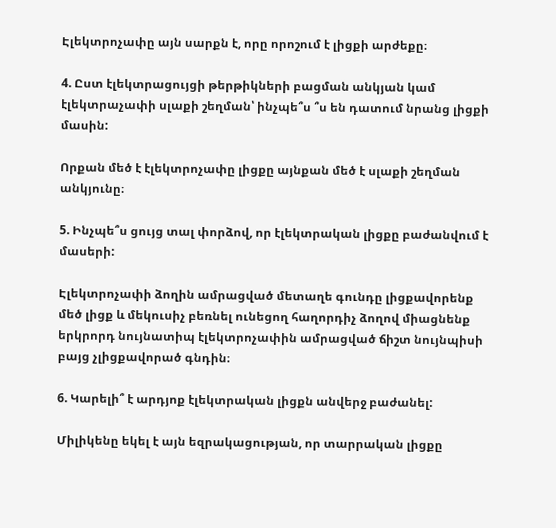Էլեկտրոչափը այն սարքն է, որը որոշում է լիցքի արժեքը։

4. Ըստ էլեկտրացույցի թերթիկների բացման անկյան կամ էլեկտրաչափի սլաքի շեղման՝ ինչպե՞ս ՞ս են դատում նրանց լիցքի մասին:

Որքան մեծ է էլեկտրոչափը լիցքը այնքան մեծ է սլաքի շեղման անկյունը։

5. Ինչպե՞ս ցույց տալ փորձով, որ էլեկտրական լիցքը բաժանվում է մասերի:

Էլեկտրոչափի ձողին ամրացված մետաղե գունդը լիցքավորենք մեծ լիցք և մեկուսիչ բեռնել ունեցող հաղորդիչ ձողով միացնենք երկրորդ նույնատիպ էլեկտրոչափին ամրացված ճիշտ նույնպիսի բայց չլիցքավորած գնդին։

6. Կարելի՞ է արդյոք էլեկտրական լիցքն անվերջ բաժանել:

Միլիկենը եկել է այն եզրակացության, որ տարրական լիցքը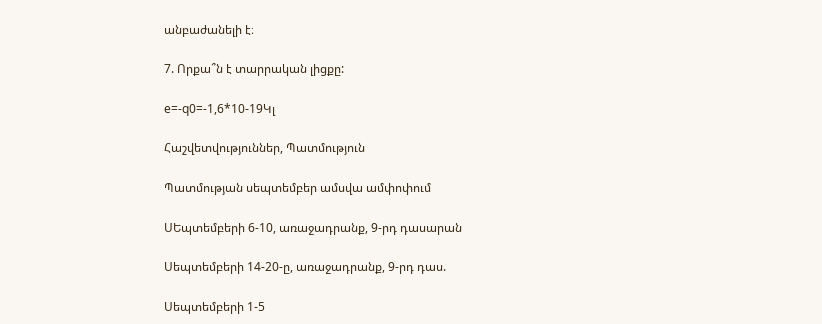անբաժանելի է։

7. Որքա՞ն է տարրական լիցքը:

e=-q0=-1,6*10-19Կլ

Հաշվետվություններ, Պատմություն

Պատմության սեպտեմբեր ամսվա ամփոփում

ՍԵպտեմբերի 6-10, առաջադրանք, 9-րդ դասարան

Սեպտեմբերի 14-20-ը, առաջադրանք, 9-րդ դաս.

Սեպտեմբերի 1-5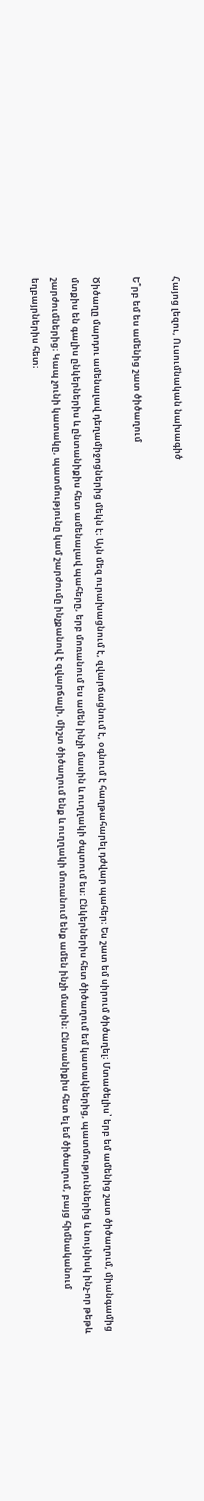Հայոց լեզու, Ուսումնական նախագիծ

Ե՞րբ եմ ես ամենից շատ ծիծաղում

Ծիծաղը մարդու ամենալավ դեղամիջոցներից մեկն է։ Այն մեզ ուրախացնում է, զվարճացնում է, օգնում է հաղթահարել դժվար պահեր։ Ես շատ եմ սիրում ծիծաղել։ Մտածելիս՝ երբ եմ ամենից շատ ծիծաղում, միանգամից մտքիս են գալիս ընկերներիս և ընտանիքիս հետ ամենալավ պահերը, երբ մոռանում ես ամեն ինչի մասին և ուղղակի ժպտում ես։ Ընկերներիս հետ ծիծաղում եմ կատակներից, պատմություններից և նույնիսկ ինչ-որ թեթև շարժումներից։ Կապ չունի կատակը, պատմությունը կամ շարժումը ինչքանով է զվարճալի, միշտ ծիծաղում ենք և ուղղակի մոռանում ենք ամեն ինչի մասին։ Ընտանիքիս հետ ել եմ ծիծաղում, բայց հիմնականում եղբայրներիս հետ։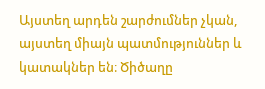Այստեղ արդեն շարժումներ չկան, այստեղ միայն պատմություններ և կատակներ են։ Ծիծաղը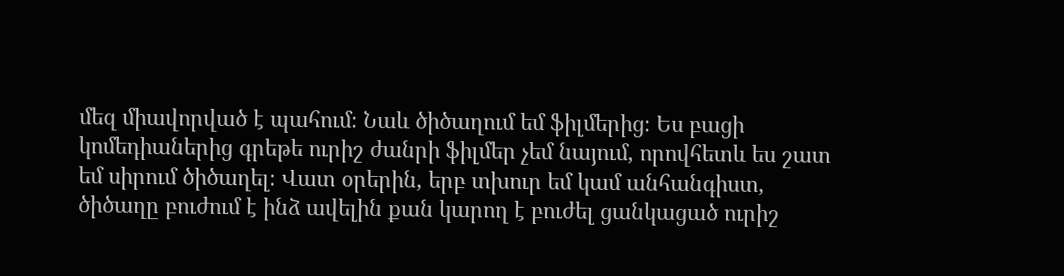մեզ միավորված է պահում։ Նաև ծիծաղում եմ ֆիլմերից։ Ես բացի կոմեդիաներից գրեթե ուրիշ ժանրի ֆիլմեր չեմ նայում, որովհետև ես շատ եմ սիրում ծիծաղել։ Վատ օրերին, երբ տխուր եմ կամ անհանգիստ, ծիծաղը բուժում է ինձ ավելին քան կարող է բուժել ցանկացած ուրիշ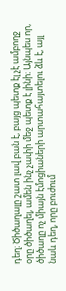դեղ։ Ծիծաղալը շատ լավ բան է, բայց պետք էլ չէ ամբողջ օրը ծիծաղել, ամեն ինչ չափի մեջ պետք է լինի։ Այնպես որ, ծիծաղը ոչ միայն էմոցիաների արտահայտելու ձև է, այլ նաև դեղ, որը բուժում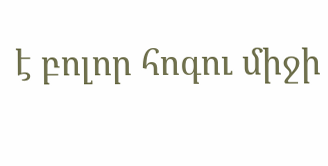է բոլոր հոգու միջի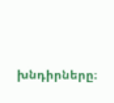խնդիրները։